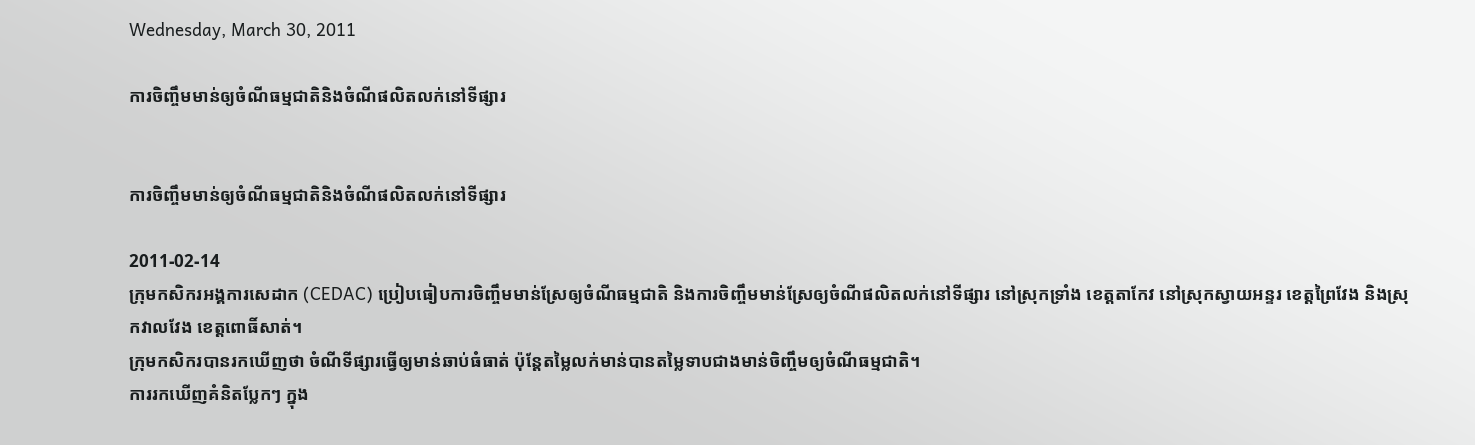Wednesday, March 30, 2011

ការចិញ្ចឹមមាន់ឲ្យចំណីធម្មជាតិនិងចំណីផលិតលក់នៅទីផ្សារ


ការចិញ្ចឹមមាន់ឲ្យចំណីធម្មជាតិនិងចំណីផលិតលក់នៅទីផ្សារ

2011-02-14
ក្រុមកសិករអង្គការសេដាក (CEDAC) ប្រៀបធៀបការចិញ្ចឹមមាន់ស្រែឲ្យចំណីធម្មជាតិ និងការចិញ្ចឹមមាន់ស្រែឲ្យចំណីផលិតលក់នៅទីផ្សារ នៅស្រុកទ្រាំង ខេត្តតាកែវ នៅស្រុកស្វាយអន្ទរ ខេត្តព្រៃវែង និងស្រុកវាលវែង ខេត្តពោធិ៍សាត់។
ក្រុមកសិករបានរកឃើញថា ចំណីទីផ្សារធ្វើឲ្យមាន់ឆាប់ធំធាត់ ប៉ុន្តែតម្លៃលក់មាន់បានតម្លៃទាបជាងមាន់ចិញ្ចឹមឲ្យចំណីធម្មជាតិ។
ការរកឃើញគំនិតប្លែកៗ ក្នុង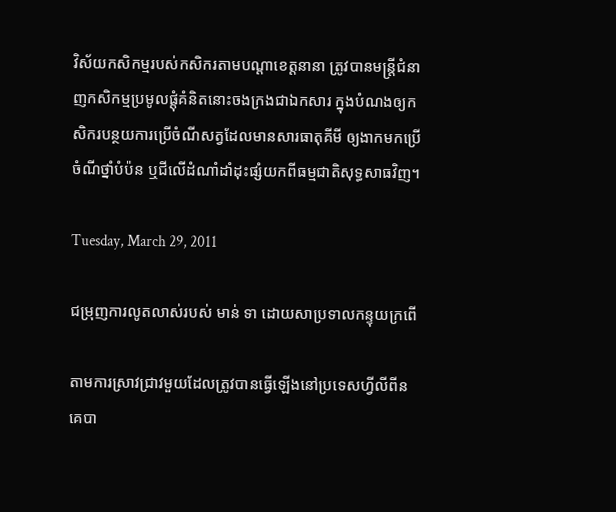វិស័យកសិកម្មរបស់កសិករតាមបណ្ដាខេត្តនានា ត្រូវបានមន្ត្រីជំនាញកសិកម្មប្រមូលផ្តុំគំនិតនោះចងក្រងជាឯកសារ ក្នុងបំណងឲ្យកសិករបន្ថយការប្រើចំណីសត្វដែលមានសារធាតុគីមី ឲ្យងាកមកប្រើចំណីថ្នាំបំប៉ន ឬជីលើដំណាំដាំដុះផ្សំយកពីធម្មជាតិសុទ្ធសាធវិញ។

Tuesday, March 29, 2011

ជម្រុញការលូតលាស់របស់ មាន់ ទា ដោយសាប្រទាលកន្ទុយក្រពើ

តាមការស្រាវជ្រាវមួយដែលត្រូវបានធ្វើឡើងនៅប្រទេសហ្វីលីពីន គេបា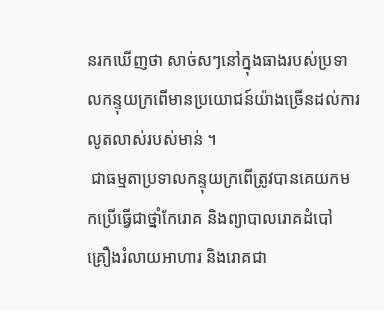នរកឃើញថា សាច់សៗនៅក្នុងធាងរបស់ប្រទាលកន្ទុយក្រពើមានប្រយោជន៍យ៉ាងច្រើនដល់ការលូតលាស់របស់មាន់ ។
 ជាធម្មតាប្រទាលកន្ទុយក្រពើត្រូវបានគេយកមកប្រើធ្វើជាថ្នាំកែរោគ និងព្យាបាលរោគដំបៅ គ្រឿងរំលាយអាហារ និងរោគជា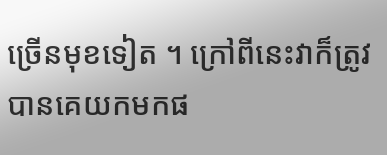ច្រើនមុខទៀត ។ ក្រៅពីនេះវាក៏ត្រូវបានគេយកមកផ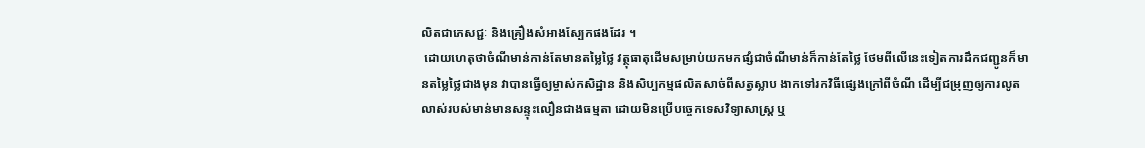លិតជាភេសជ្ជៈ និងគ្រឿងសំអាងស្បែកផងដែរ ។
 ដោយហេតុថាចំណីមាន់កាន់តែមានតម្លៃថ្លៃ វត្ថុធាតុដើមសម្រាប់យកមកផ្សំជាចំណីមាន់ក៏កាន់តែថ្លៃ ថែមពីលើនេះទៀតការដឹកជញ្ជូនក៏មានតម្លៃថ្លៃជាងមុន វាបានធ្វើឲ្យម្ចាស់កសិដ្ឋាន និងសិប្បកម្មផលិតសាច់ពីសត្វស្លាប ងាកទៅរកវិធីផ្សេងក្រៅពីចំណី ដើម្បីជម្រុញឲ្យការលូតលាស់របស់មាន់មានសន្ទុះលឿនជាងធម្មតា ដោយមិនប្រើបច្ចេកទេសវិទ្យាសាស្ត្រ ឬ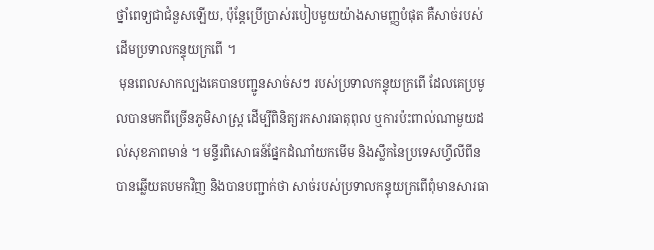ថ្នាំពេទ្យជាជំនួសឡើយ, ប៉ុន្តែប្រើប្រាស់របៀបមួយយ៉ាងសាមញ្ញបំផុត គឺសាច់របស់ដើមប្រទាលកន្ទុយក្រពើ ។
 មុនពេលសាកល្បងគេបានបញ្ជូនសាច់សៗ របស់ប្រទាលកន្ទុយក្រពើ ដែលគេប្រមូលបានមកពីច្រើនភូមិសាស្ត្រ ដើម្បីពិនិត្យរកសារធាតុពុល ឬការប៉ះពាល់ណាមួយដល់សុខភាពមាន់ ។ មន្ទីរពិសោធន៍ផ្នែកដំណាំយកមើម និងស្លឹកនៃប្រទេសហ្វីលីពីនបានឆ្លើយតបមកវិញ និងបានបញ្ជាក់ថា សាច់របស់ប្រទាលកន្ទុយក្រពើពុំមានសារធា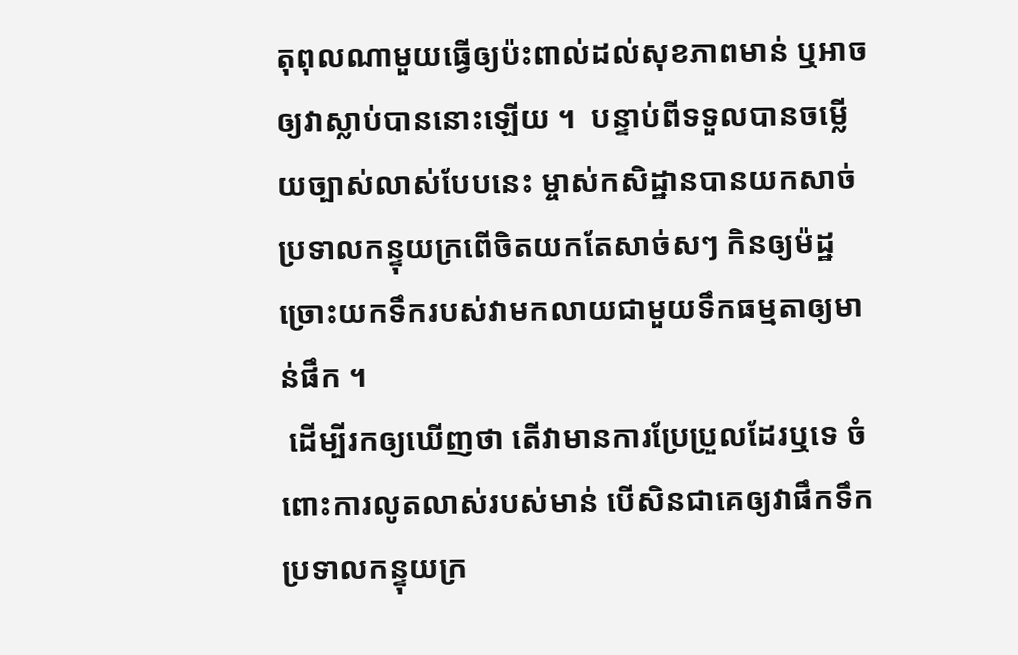តុពុលណាមួយធ្វើឲ្យប៉ះពាល់ដល់សុខភាពមាន់ ឬអាចឲ្យវាស្លាប់បាននោះឡើយ ។  បន្ទាប់ពីទទួលបានចម្លើយច្បាស់លាស់បែបនេះ ម្ចាស់កសិដ្ឋានបានយកសាច់ប្រទាលកន្ទុយក្រពើចិតយកតែសាច់សៗ កិនឲ្យម៉ដ្ឋច្រោះយកទឹករបស់វាមកលាយជាមួយទឹកធម្មតាឲ្យមាន់ផឹក ។
 ដើម្បីរកឲ្យឃើញថា តើវាមានការប្រែប្រួលដែរឬទេ ចំពោះការលូតលាស់របស់មាន់ បើសិនជាគេឲ្យវាផឹកទឹកប្រទាលកន្ទុយក្រ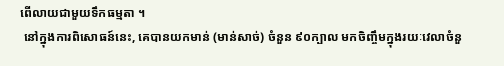ពើលាយជាមួយទឹកធម្មតា ។
 នៅក្នុងការពិសោធន៍នេះ, គេបានយកមាន់ (មាន់សាច់) ចំនួន ៩០ក្បាល មកចិញ្ចឹមក្នុងរយៈវេលាចំនួ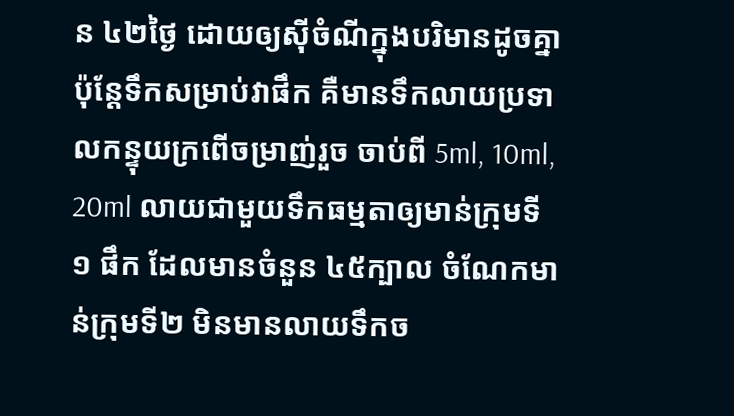ន ៤២ថ្ងៃ ដោយឲ្យស៊ីចំណីក្នុងបរិមានដូចគ្នា ប៉ុន្តែទឹកសម្រាប់វាផឹក គឺមានទឹកលាយប្រទាលកន្ទុយក្រពើចម្រាញ់រួច ចាប់ពី 5ml, 10ml, 20ml លាយជាមួយទឹកធម្មតាឲ្យមាន់ក្រុមទី១ ផឹក ដែលមានចំនួន ៤៥ក្បាល ចំណែកមាន់ក្រុមទី២ មិនមានលាយទឹកច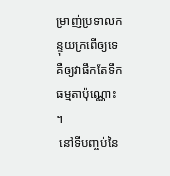ម្រាញ់ប្រទាលកន្ទុយក្រពើឲ្យទេ គឺឲ្យវាផឹកតែទឹកធម្មតាប៉ុណ្ណោះ ។
 នៅទីបញ្ចប់នៃ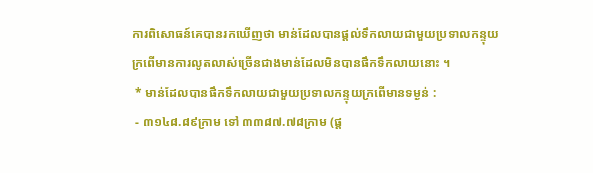ការពិសោធន៍គេបានរកឃើញថា មាន់ដែលបានផ្តល់ទឹកលាយជាមួយប្រទាលកន្ទុយក្រពើមានការលូតលាស់ច្រើនជាងមាន់ដែលមិនបានផឹកទឹកលាយនោះ ។
 * មាន់ដែលបានផឹកទឹកលាយជាមួយប្រទាលកន្ទុយក្រពើមានទម្ងន់ :
 - ៣១៤៨.៨៩ក្រាម ទៅ ៣៣៨៧.៧៨ក្រាម (ផ្ត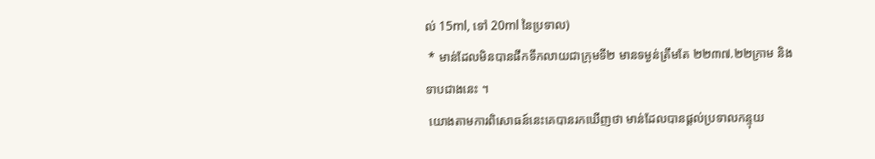ល់ 15ml, ទៅ 20ml នៃប្រទាល)
 * មាន់ដែលមិនបានផឹកទឹកលាយជាក្រុមទី២ មានទម្ងន់ត្រឹមតែ ២២៣៧.២២ក្រាម និងទាបជាងនេះ ។
 យោងតាមការពិសោធន៍នេះគេបានរកឃើញថា មាន់ដែលបានផ្តល់ប្រទាលកន្ទុយ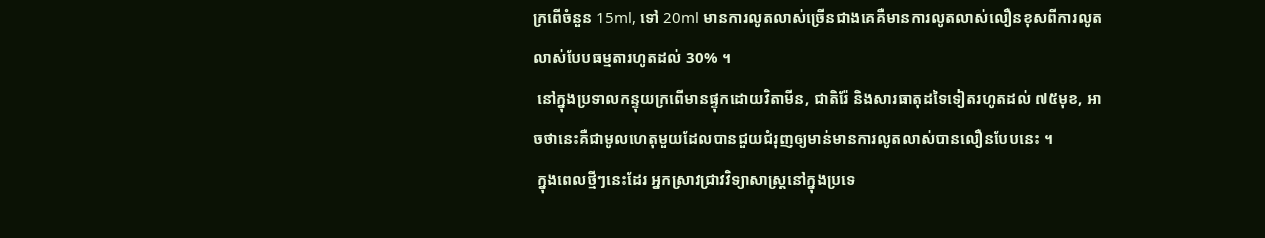ក្រពើចំនួន 15ml, ទៅ 20ml មានការលូតលាស់ច្រើនជាងគេគឺមានការលូតលាស់លឿនខុសពីការលូតលាស់បែបធម្មតារហូតដល់ 30% ។
 នៅក្នុងប្រទាលកន្ទុយក្រពើមានផ្ទុកដោយវិតាមីន, ជាតិរ៉ែ និងសារធាតុដទៃទៀតរហូតដល់ ៧៥មុខ, អាចថានេះគឺជាមូលហេតុមួយដែលបានជួយជំរុញឲ្យមាន់មានការលូតលាស់បានលឿនបែបនេះ ។
 ក្នុងពេលថ្មីៗនេះដែរ អ្នកស្រាវជ្រាវវិទ្យាសាស្ត្រនៅក្នុងប្រទេ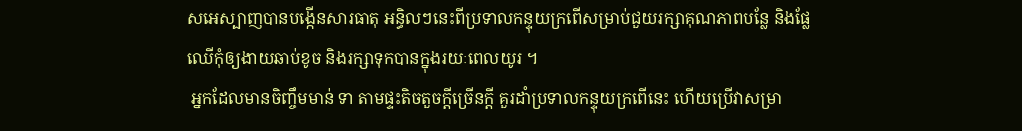សអេស្បាញបានបង្កើនសារធាតុ អន្ធិលៗនេះពីប្រទាលកន្ទុយក្រពើសម្រាប់ជួយរក្សាគុណភាពបន្លែ និងផ្លែឈើកុំឲ្យងាយឆាប់ខូច និងរក្សាទុកបានក្នុងរយៈពេលយូរ ។
 អ្នកដែលមានចិញ្ចឹមមាន់ ទា តាមផ្ទះតិចតួចក្តីច្រើនក្តី គួរដាំប្រទាលកន្ទុយក្រពើនេះ ហើយប្រើវាសម្រា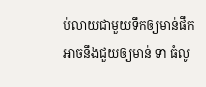ប់លាយជាមួយទឹកឲ្យមាន់ផឹក អាចនឹងជួយឲ្យមាន់ ទា ធំលូ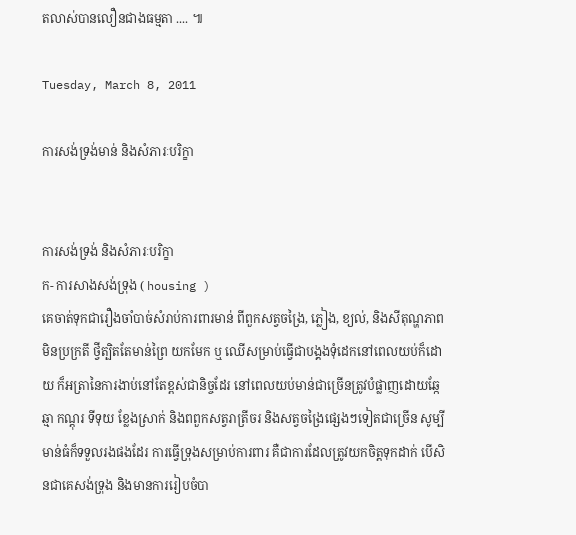តលាស់បានលឿនជាងធម្មតា .... ៕

Tuesday, March 8, 2011

ការសង់ទ្រង់មាន់ និងសំភារៈបរិក្ខា


ការសង់ទ្រង់ និងសំភារៈបរិក្ខា
ក- ការសាងសង់ទ្រុង ( housing )
គេចាត់ទុកជារឿងចាំបាច់សំរាប់ការពារមាន់ ពីពួកសត្វចង្រៃ, ភ្លៀង, ខ្យល់, និងសីតុណ្ហភាពមិនប្រក្រតី ថ្វីត្បិតតែមាន់ព្រៃ យកមែក ឬ ឈើសម្រាប់ធ្វើជាបង្គងទុំដេកនៅពេលយប់ក៏ដោយ ក៏អត្រានៃការងាប់នៅតែខ្ពស់ជានិច្ចដែរ នៅពេលយប់មាន់ជាច្រើនត្រូវបំផ្លាញដោយឆ្កែ ឆ្មា កណ្តុរ ទីទុយ ខ្លែងស្រាក់ និងពពួកសត្វរាត្រីចរ និងសត្វចង្រៃផ្សេងៗទៀតជាច្រើន សូម្បីមាន់ធំក៏ទទួលរងផងដែរ ការធ្វើទ្រុងសម្រាប់ការពារ គឺជាការដែលត្រូវយកចិត្តទុកដាក់ បើសិនជាគេសង់ទ្រុង និងមានការរៀបចំបា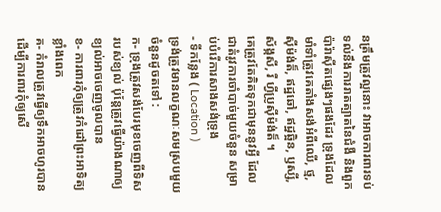នត្រឹមត្រូវល្អនោះ វាអាចការពារទប់ទល់នឹងការរាតត្បាតនៃជំងឺ និងពួកប៉ារ៉ាស៊ីតផ្សេងៗផងដែរ ទ្រុងដែលមាំទាំត្រូវគេតាំងសង់អំពីឈើ, ថ្ម, ស៊ីម៉ង់ត៏, ឥដ្ឋឆៅ, ឥដ្ឋឆ្អិន, ឫស្សី, ស័ង្កសី, រឺ ហ្វីប្រូស៊ីម៉ង់ត៏ ។
គេត្រូវតែគិតទុកជាមុននូវអ្វី ដែលជាតំរូវការចាំបាច់មួយចំនួន សម្រាប់បំរើការសាងសង់ទ្រុង
- ទីកន្លែង ( Location )
ទ្រង់ត្រូវមានលក្ខណៈសមស្របមួយចំនួនដូចតទៅ :
ក- ទ្រុងត្រូវសង់បែរមុខចេញពីទិសរបស់ខ្យល់ ប៉ុន្តែត្រូវធ្វើយ៉ាងណាឲ្យខ្យល់អាចចេញចូលបាន
ខ- ការពារកុំឲ្យត្រូវកំដៅព្រះអាទិត្យខ្លាំងពេក
គ- កំរាលត្រូវធ្វើឲ្យទឹកអាចហូរបាន ដើម្បីការពារកុំឲ្យសើ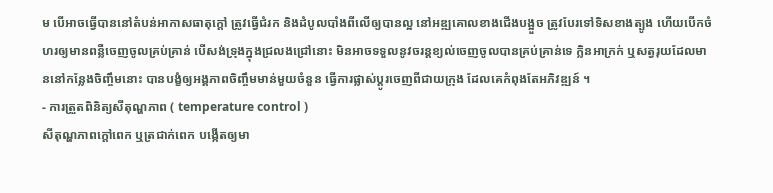ម បើអាចធ្វើបាននៅតំបន់អាកាសធាតុក្តៅ ត្រូវធ្វើជំរក និងដំបូលបាំងពីលើឲ្យបានល្អ នៅអឌ្ឍគោលខាងជើងបង្អួច ត្រូវបែរទៅទិសខាងត្បូង ហើយបើកចំហរឲ្យមានពន្លឺចេញចូលគ្រប់គ្រាន់ បើសង់ទ្រុងក្នុងជ្រលងជ្រៅនោះ មិនអាចទទួលនូវចរន្តខ្យល់ចេញចូលបានគ្រប់គ្រាន់ទេ ក្លិនអាក្រក់ ឬសត្វរុយដែលមាននៅកន្លែងចិញ្ចឹមនោះ បានបង្ខំឲ្យអង្គភាពចិញ្ចឹមមាន់មួយចំនួន ធ្វើការផ្លាស់ប្តូរចេញពីជាយក្រុង ដែលគេកំពុងតែអភិវឌ្ឍន៍ ។
- ការត្រួតពិនិត្យសីតុណ្ហភាព ( temperature control )
សីតុណ្ហភាពក្តៅពេក ឬត្រជាក់ពេក បង្កើតឲ្យមា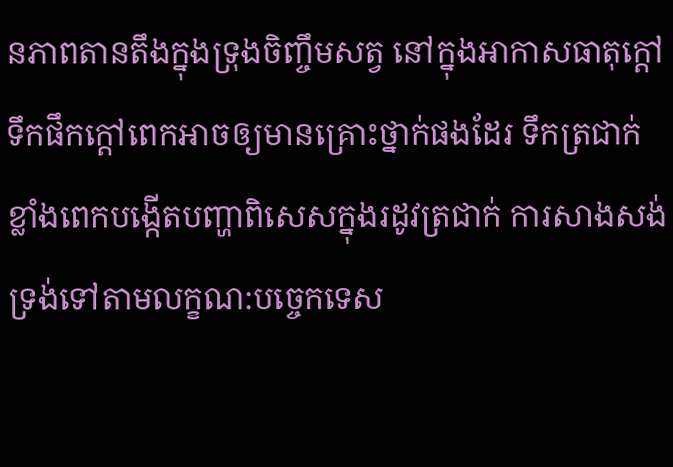នភាពតានតឹងក្នុងទ្រុងចិញ្ចឹមសត្វ នៅក្នុងអាកាសធាតុក្តៅ ទឹកផឹកក្តៅពេកអាចឲ្យមានគ្រោះថ្នាក់ផងដែរ ទឹកត្រជាក់ខ្លាំងពេកបង្កើតបញ្ហាពិសេសក្នុងរដូវត្រជាក់ ការសាងសង់ទ្រង់ទៅតាមលក្ខណ:បច្ចេកទេស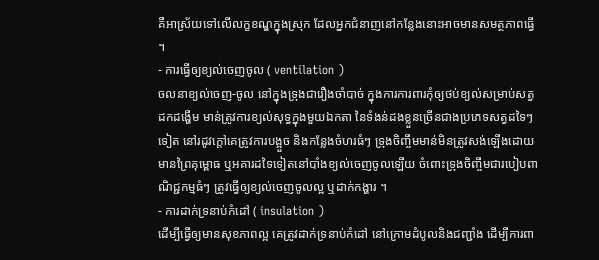គឺអាស្រ័យទៅលើលក្ខខណ្ឌក្នុងស្រុក ដែលអ្នកជំនាញនៅកន្លែងនោះអាចមានសមត្ថភាពធ្វើ ។
- ការធ្វើឲ្យខ្យល់ចេញចូល ( ventilation )
ចលនាខ្យល់ចេញ-ចូល នៅក្នុងទ្រុងជារឿងចាំបាច់ ក្នុងការការពារកុំឲ្យថប់ខ្យល់សម្រាប់សត្វដកដង្ហើម មាន់ត្រូវការខ្យល់សុទ្ធក្នុងមួយឯកតា នៃទំងន់ដងខ្លួនច្រើនជាងប្រភេទសត្វដទៃៗទៀត នៅរដូវក្តៅគេត្រូវការបង្អួច និងកន្លែងចំហរធំៗ ទ្រុងចិញ្ចឹមមាន់មិនត្រូវសង់ឡើងដោយមានព្រៃគុម្ពោធ ឬអគារដទៃទៀតនៅបាំងខ្យល់ចេញចូលឡើយ ចំពោះទ្រុងចិញ្ចឹមជារបៀបពាណិជ្ជកម្មធំៗ ត្រូវធ្វើឲ្យខ្យល់ចេញចូលល្អ ឬដាក់កង្ហារ ។
- ការដាក់ទ្រនាប់កំដៅ ( insulation )
ដើម្បីធ្វើឲ្យមានសុខភាពល្អ គេត្រូវដាក់ទ្រនាប់កំដៅ នៅក្រោមដំបូលនិងជញ្ជាំង ដើម្បីការពា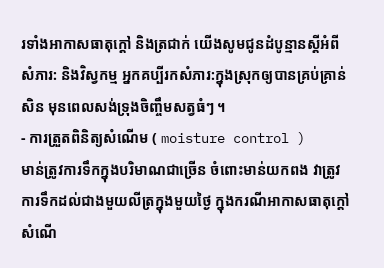រទាំងអាកាសធាតុក្តៅ និងត្រជាក់ យើងសូមជូនដំបូន្មានស្តីអំពីសំភារ: និងវិស្វកម្ម អ្នកគប្បីរកសំភារ:ក្នុងស្រុកឲ្យបានគ្រប់គ្រាន់សិន មុនពេលសង់ទ្រុងចិញ្ចឹមសត្វធំៗ ។
- ការត្រួតពិនិត្យសំណើម ( moisture control )
មាន់ត្រូវការទឹកក្នុងបរិមាណជាច្រើន ចំពោះមាន់យកពង វាត្រូវការទឹកដល់ជាងមួយលីត្រក្នុងមួយថ្ងៃ ក្នុងករណីអាកាសធាតុក្តៅ សំណើ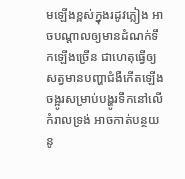មឡើងខ្ពស់ក្នុងរដូវភ្លៀង អាចបណ្តាលឲ្យមានដំណក់ទឹកឡើងច្រើន ជាហេតុធ្វើឲ្យសត្វមានបញ្ហាជំងឺកើតឡើង ចង្អូរសម្រាប់បង្ហូរទឹកនៅលើកំរាលទ្រង់ អាចកាត់បន្ថយនូ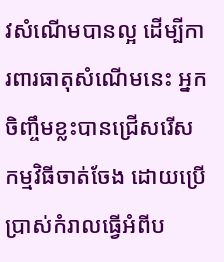វសំណើមបានល្អ ដើម្បីការពារធាតុសំណើមនេះ អ្នកចិញ្ចឹមខ្លះបានជ្រើសរើសកម្មវិធីចាត់ចែង ដោយប្រើប្រាស់កំរាលធ្វើអំពីប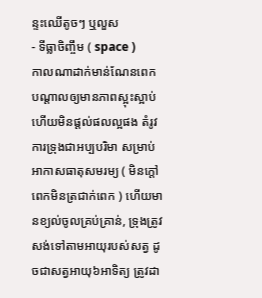ន្ទះឈើតូចៗ ឬលួស
- ទីធ្លាចិញ្ចឹម ( space )
កាលណាដាក់មាន់ណែនពេក បណ្តាលឲ្យមានភាពស្អុះស្អាប់ហើយមិនផ្តល់ផលល្អផង តំរូវការទ្រុងជាអប្បបរិមា សម្រាប់អាកាសធាតុសមរម្យ ( មិនក្តៅពេកមិនត្រជាក់ពេក ) ហើយមានខ្យល់ចូលគ្រប់គ្រាន់, ទ្រុងត្រូវសង់ទៅតាមអាយុរបស់សត្វ ដូចជាសត្វអាយុ៦អាទិត្យ ត្រូវដា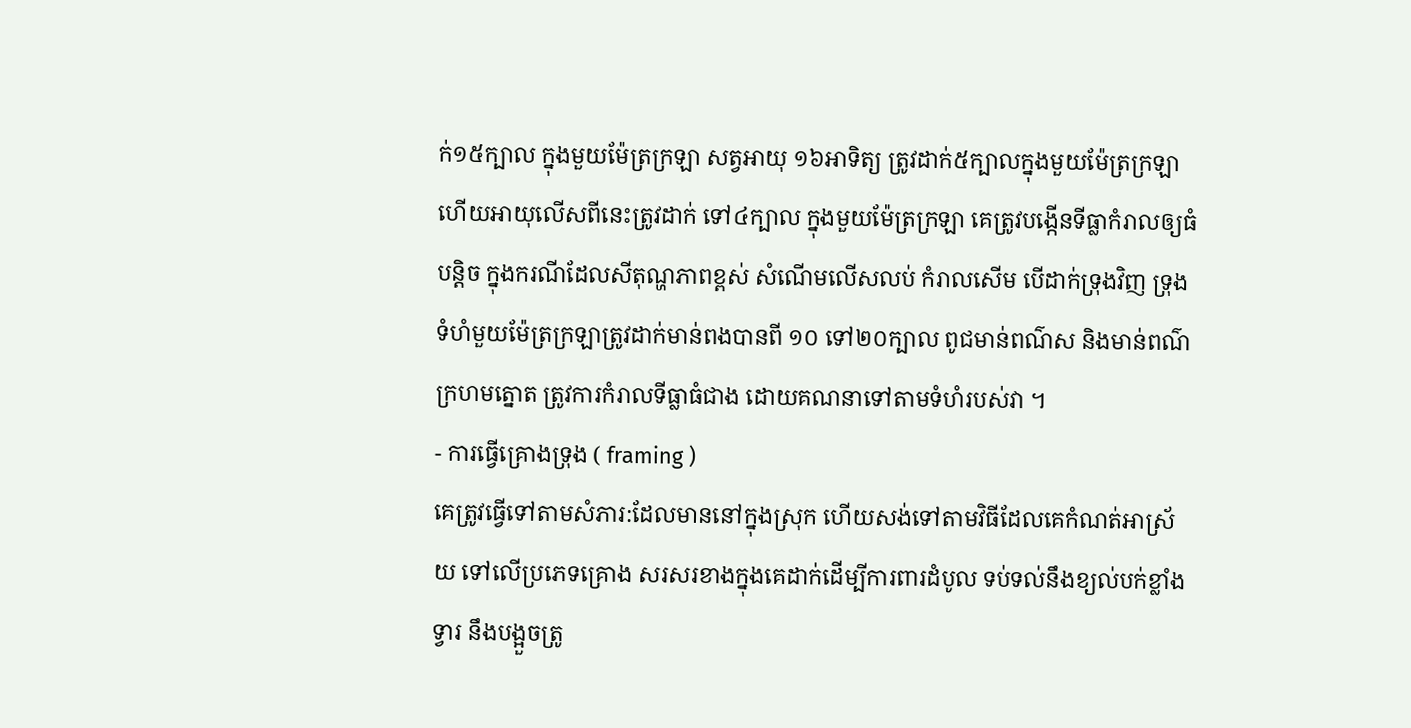ក់១៥ក្បាល ក្នុងមួយម៉ែត្រក្រឡា សត្វអាយុ ១៦អាទិត្យ ត្រូវដាក់៥ក្បាលក្នុងមួយម៉ែត្រក្រឡា ហើយអាយុលើសពីនេះត្រូវដាក់ ទៅ៤ក្បាល ក្នុងមួយម៉ែត្រក្រឡា គេត្រូវបង្កើនទីធ្លាកំរាលឲ្យធំបន្តិច ក្នុងករណីដែលសីតុណ្ហភាពខ្ពស់ សំណើមលើសលប់ កំរាលសើម បើដាក់ទ្រុងវិញ ទ្រុងទំហំមួយម៉ែត្រក្រឡាត្រូវដាក់មាន់ពងបានពី ១០ ទៅ២០ក្បាល ពូជមាន់ពណ៌ស និងមាន់ពណ៌ក្រហមត្នោត ត្រូវការកំរាលទីធ្លាធំជាង ដោយគណនាទៅតាមទំហំរបស់វា ។
- ការធ្វើគ្រោងទុ្រង ( framing )
គេត្រូវធ្វើទៅតាមសំភារ:ដែលមាននៅក្នុងស្រុក ហើយសង់ទៅតាមវិធីដែលគេកំណត់អាស្រ័យ ទៅលើប្រភេទគ្រោង សរសរខាងក្នុងគេដាក់ដើម្បីការពារដំបូល ទប់ទល់នឹងខ្យល់បក់ខ្លាំង ទ្វារ នឹងបង្អួចត្រូ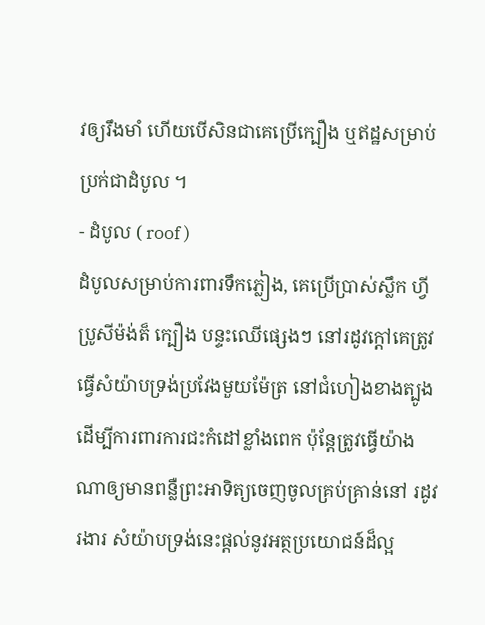វឲ្យរឹងមាំ ហើយបើសិនជាគេប្រើក្បឿង ឬឥដ្ឋសម្រាប់ប្រក់ជាដំបូល ។
- ដំបូល ( roof )
ដំបូលសម្រាប់ការពារទឹកភ្លៀង, គេប្រើប្រាស់ស្លឹក ហ្វីប្រូសីម៉ង់ត៏ ក្បឿង បន្ទះឈើផ្សេងៗ នៅរដូវក្តៅគេត្រូវធ្វើសំយ៉ាបទ្រង់ប្រវែងមួយម៉ែត្រ នៅជំហៀងខាងត្បូង ដើម្បីការពារការជះកំដៅខ្លាំងពេក ប៉ុនែ្តត្រូវធ្វើយ៉ាងណាឲ្យមានពន្លឺព្រះអាទិត្យចេញចូលគ្រប់គ្រាន់នៅ រដូវរងារ សំយ៉ាបទ្រង់នេះផ្តល់នូវអត្ថប្រយោជន៍ដ៏ល្អ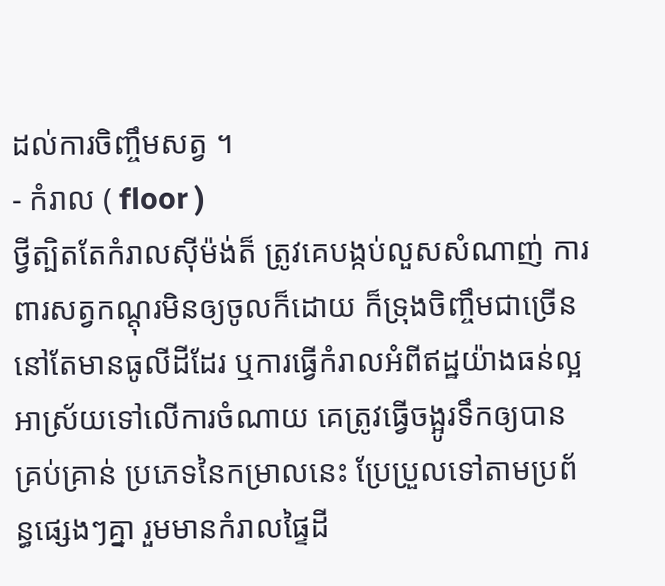ដល់ការចិញ្ចឹមសត្វ ។
- កំរាល ( floor )
ថ្វីត្បិតតែកំរាលស៊ីម៉ង់ត៏ ត្រូវគេបង្កប់លួសសំណាញ់ ការពារសត្វកណ្តុរមិនឲ្យចូលក៏ដោយ ក៏ទ្រុងចិញ្ចឹមជាច្រើននៅតែមានធូលីដីដែរ ឬការធ្វើកំរាលអំពីឥដ្ឋយ៉ាងធន់ល្អ អាស្រ័យទៅលើការចំណាយ គេត្រូវធ្វើចង្អូរទឹកឲ្យបានគ្រប់គ្រាន់ ប្រភេទនៃកម្រាលនេះ ប្រែប្រួលទៅតាមប្រព័ន្ធផ្សេងៗគ្នា រួមមានកំរាលផ្ទៃដី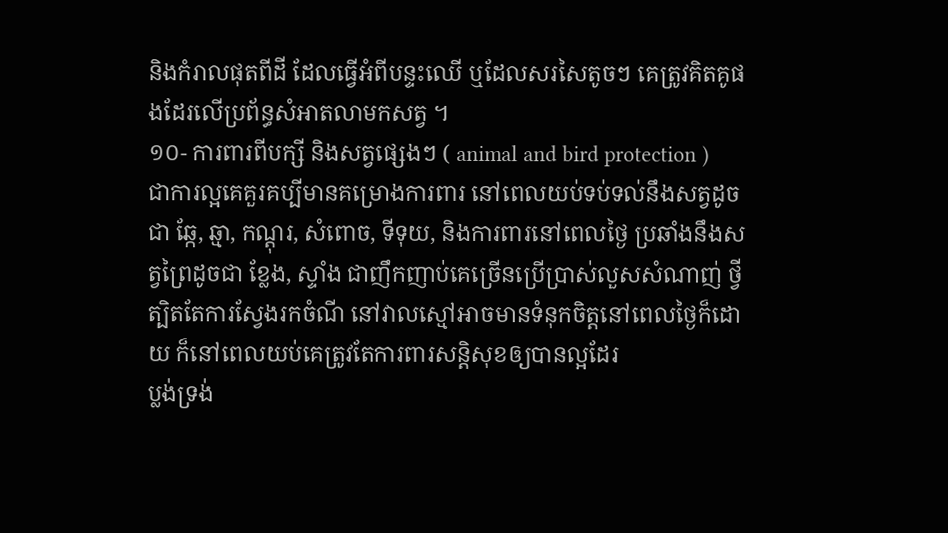និងកំរាលផុតពីដី ដែលធ្វើអំពីបន្ទះឈើ ឬដែលសរសៃតូចៗ គេត្រូវគិតគូផងដែរលើប្រព័ន្ធសំអាតលាមកសត្វ ។
១០- ការពារពីបក្សី និងសត្វផ្សេងៗ ( animal and bird protection )
ជាការល្អគេគួរគប្បីមានគម្រោងការពារ នៅពេលយប់ទប់ទល់នឹងសត្វដូចជា ឆ្កែ, ឆ្មា, កណ្តុរ, សំពោច, ទីទុយ, និងការពារនៅពេលថ្ងៃ ប្រឆាំងនឹងសត្វព្រៃដូចជា ខ្លែង, ស្ទាំង ជាញឹកញាប់គេច្រើនប្រើប្រាស់លួសសំណាញ់ ថ្វីត្បិតតែការស្វែងរកចំណី នៅវាលស្មៅអាចមានទំនុកចិត្តនៅពេលថ្ងៃក៏ដោយ ក៏នៅពេលយប់គេត្រូវតែការពារសន្តិសុខឲ្យបានល្អដែរ
ប្លង់ទ្រង់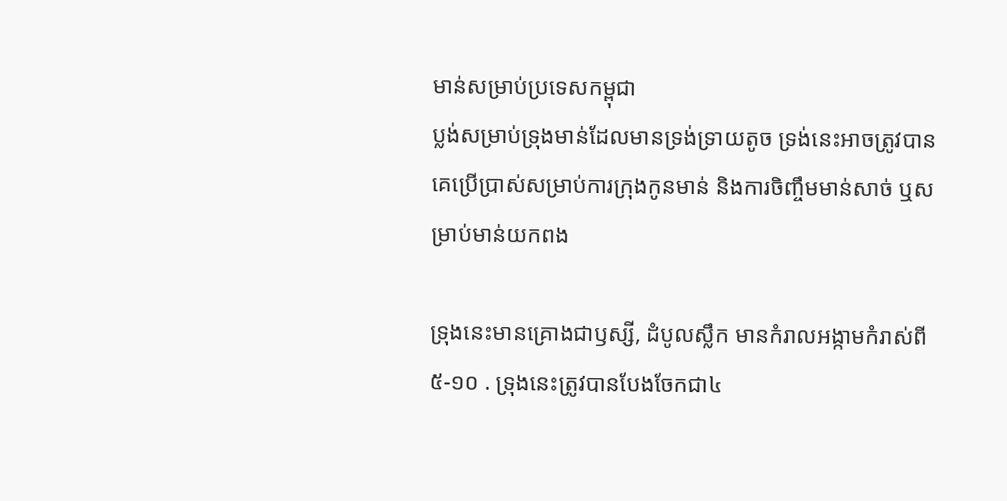មាន់សម្រាប់ប្រទេសកម្ពុជា
ប្លង់សម្រាប់ទ្រុងមាន់ដែលមានទ្រង់ទ្រាយតូច ទ្រង់នេះអាចត្រូវបានគេប្រើប្រាស់សម្រាប់ការក្រុងកូនមាន់ និងការចិញ្ចឹមមាន់សាច់ ឬសម្រាប់មាន់យកពង

ទ្រុងនេះមានគ្រោងជាឫស្សី, ដំបូលស្លឹក មានកំរាលអង្កាមកំរាស់ពី៥-១០ . ទ្រុងនេះត្រូវបានបែងចែកជា៤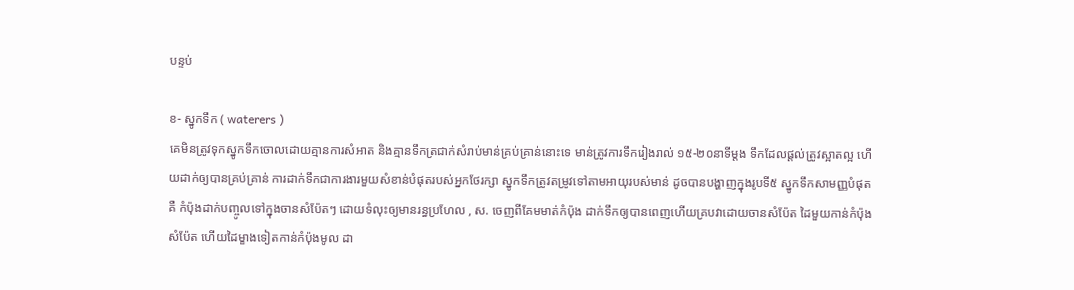បន្ទប់

ខ- ស្នូកទឹក ( waterers )
គេមិនត្រូវទុកស្នូកទឹកចោលដោយគ្មានការសំអាត និងគ្មានទឹកត្រជាក់សំរាប់មាន់គ្រប់គ្រាន់នោះទេ មាន់ត្រូវការទឹករៀងរាល់ ១៥-២០នាទីម្តង ទឹកដែលផ្តល់ត្រូវស្អាតល្អ ហើយដាក់ឲ្យបានគ្រប់គ្រាន់ ការដាក់ទឹកជាការងារមួយសំខាន់បំផុតរបស់អ្នកថែរក្សា ស្នូកទឹកត្រូវតម្រូវទៅតាមអាយុរបស់មាន់ ដូចបានបង្ហាញក្នុងរូបទី៥ ស្នូកទឹកសាមញ្ញបំផុតគឺ កំប៉ុងដាក់បញ្ចូលទៅក្នុងចានសំប៉ែតៗ ដោយទំលុះឲ្យមានរន្ធប្រហែល , ស. ចេញពីគែមមាត់កំប៉ុង ដាក់ទឹកឲ្យបានពេញហើយគ្របវាដោយចានសំប៉ែត ដៃមួយកាន់កំប៉ុងសំប៉ែត ហើយដៃម្ខាងទៀតកាន់កំប៉ុងមូល ដា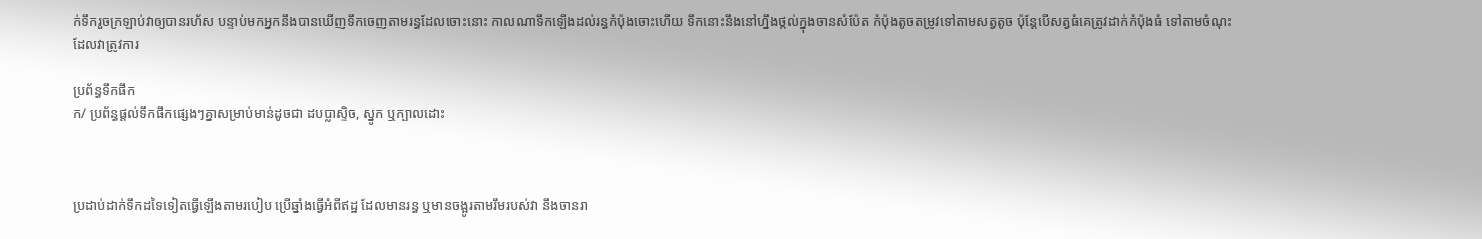ក់ទឹករួចក្រឡាប់វាឲ្យបានរហ័ស បន្ទាប់មកអ្នកនឹងបានឃើញទឹកចេញតាមរន្ធដែលចោះនោះ កាលណាទឹកឡើងដល់រន្ធកំប៉ុងចោះហើយ ទឹកនោះនឹងនៅហ្នឹងថ្កល់ក្នុងចានសំប៉ែត កំប៉ុងតូចតម្រូវទៅតាមសត្វតូច ប៉ុន្តែបើសត្វធំគេត្រូវដាក់កំប៉ុងធំ ទៅតាមចំណុះដែលវាត្រូវការ

ប្រព័ន្ធទឹកផឹក
ក/ ប្រព័ន្ធផ្តល់ទឹកផឹកផ្សេងៗគ្នាសម្រាប់មាន់ដូចជា ដបប្លាស្ទិច, ស្នូក ឬក្បាលដោះ



ប្រដាប់ដាក់ទឹកដទៃទៀតធ្វើឡើងតាមរបៀប ប្រើឆ្នាំងធ្វើអំពីឥដ្ឋ ដែលមានរន្ធ ឬមានចង្អូរតាមរឹមរបស់វា នឹងចានរា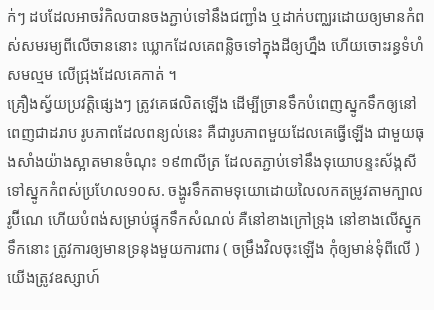ក់ៗ ដបដែលអាចរំកិលបានចងភ្ជាប់ទៅនឹងជញ្ជាំង ឬដាក់បញ្ឈរដោយឲ្យមានកំពស់សមរម្យពីលើចាននោះ ឃ្លោកដែលគេពន្លិចទៅក្នុងដីឲ្យហ្នឹង ហើយចោះរន្ធទំហំសមល្មម លើជ្រុងដែលគេកាត់ ។
គ្រឿងស្វ័យប្រវត្តិផ្សេងៗ ត្រូវគេផលិតឡើង ដើម្បីច្រានទឹកបំពេញស្នូកទឹកឲ្យនៅពេញជាដរាប រូបភាពដែលពន្យល់នេះ គឺជារូបភាពមួយដែលគេធ្វើឡើង ជាមួយធុងសាំងយ៉ាងស្អាតមានចំណុះ ១៩៣លីត្រ ដែលតភ្ជាប់ទៅនឹងទុយោបន្ទះស័ង្កសី ទៅស្នូកកំពស់ប្រហែល១០ស. ចង្ហូរទឹកតាមទុយោដោយលៃលកតម្រូវតាមក្បាលរូប៊ីណេ ហើយបំពង់សម្រាប់ផ្ទុកទឹកសំណល់ គឺនៅខាងក្រៅទ្រុង នៅខាងលើស្នូកទឹកនោះ ត្រូវការឲ្យមានទ្រនុងមួយការពារ ( ចម្រឹងវិលចុះឡើង កុំឲ្យមាន់ទុំពីលើ ) យើងត្រូវឧស្សាហ៍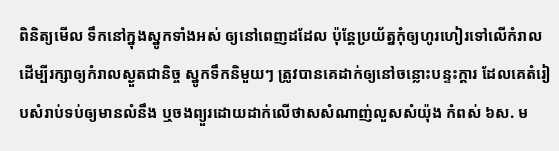ពិនិត្យមើល ទឹកនៅក្នុងស្នូកទាំងអស់ ឲ្យនៅពេញដដែល ប៉ុន្តែប្រយ័ត្នកុំឲ្យហូរហៀរទៅលើកំរាល ដើម្បីរក្សាឲ្យកំរាលស្ងួតជានិច្ច ស្នូកទឹកនិមួយៗ ត្រូវបានគេដាក់ឲ្យនៅចន្លោះបន្ទះក្តារ ដែលគេតំរៀបសំរាប់ទប់ឲ្យមានលំនឹង ឬចងព្យួរដោយដាក់លើថាសសំណាញ់លួសសំយ៉ុង កំពស់ ៦ស. ម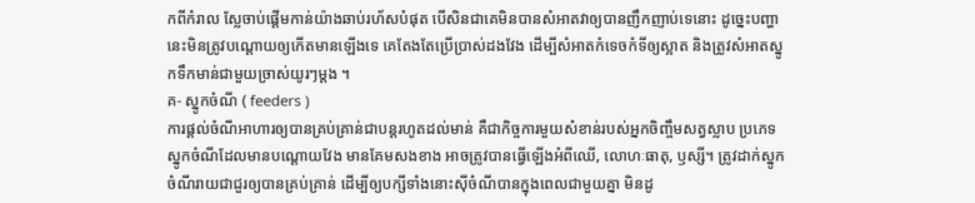កពីកំរាល ស្លែចាប់ផ្តើមកាន់យ៉ាងឆាប់រហ័សបំផុត បើសិនជាគេមិនបានសំអាតវាឲ្យបានញឹកញាប់ទេនោះ ដូច្នេះបញ្ហានេះមិនត្រូវបណ្តោយឲ្យកើតមានឡើងទេ គេតែងតែប្រើប្រាស់ដងវែង ដើម្បីសំអាតកំទេចកំទីឲ្យស្អាត និងត្រូវសំអាតស្នូកទឹកមាន់ជាមួយច្រាស់យូរៗម្តង ។
គ- ស្នូកចំណី ( feeders )
ការផ្តល់ចំណីអាហារឲ្យបានគ្រប់គ្រាន់ជាបន្តរហូតដល់មាន់ គឺជាកិច្ចការមួយសំខាន់របស់អ្នកចិញ្ចឹមសត្វស្លាប ប្រភេទស្នូកចំណីដែលមានបណ្តោយវែង មានគែមសងខាង អាចត្រូវបានធ្វើឡើងអំពីឈើ, លោហៈធាតុ, ឫស្សី។ ត្រូវដាក់ស្នូកចំណីរាយជាជួរឲ្យបានគ្រប់គ្រាន់ ដើម្បីឲ្យបក្សីទាំងនោះស៊ីចំណីបានក្នុងពេលជាមួយគ្នា មិនដូ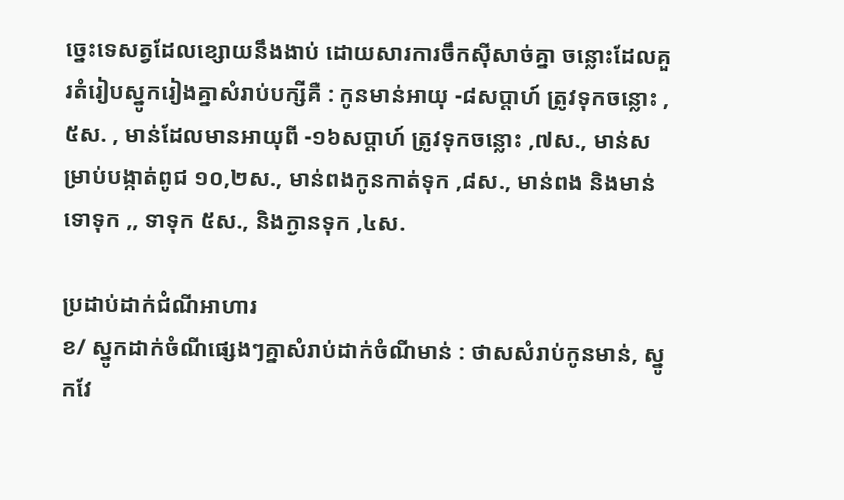ច្នេះទេសត្វដែលខ្សោយនឹងងាប់ ដោយសារការចឹកស៊ីសាច់គ្នា ចន្លោះដែលគួរតំរៀបស្នូករៀងគ្នាសំរាប់បក្សីគឺ : កូនមាន់អាយុ -៨សប្តាហ៍ ត្រូវទុកចន្លោះ ,៥ស. , មាន់ដែលមានអាយុពី -១៦សប្តាហ៍ ត្រូវទុកចន្លោះ ,៧ស., មាន់សម្រាប់បង្កាត់ពូជ ១០,២ស., មាន់ពងកូនកាត់ទុក ,៨ស., មាន់ពង និងមាន់ទោទុក ,, ទាទុក ៥ស., និងក្ងានទុក ,៤ស.

ប្រដាប់ដាក់ជំណីអាហារ
ខ/ ស្នូកដាក់ចំណីផ្សេងៗគ្នាសំរាប់ដាក់ចំណីមាន់ : ថាសសំរាប់កូនមាន់, ស្នូកវែ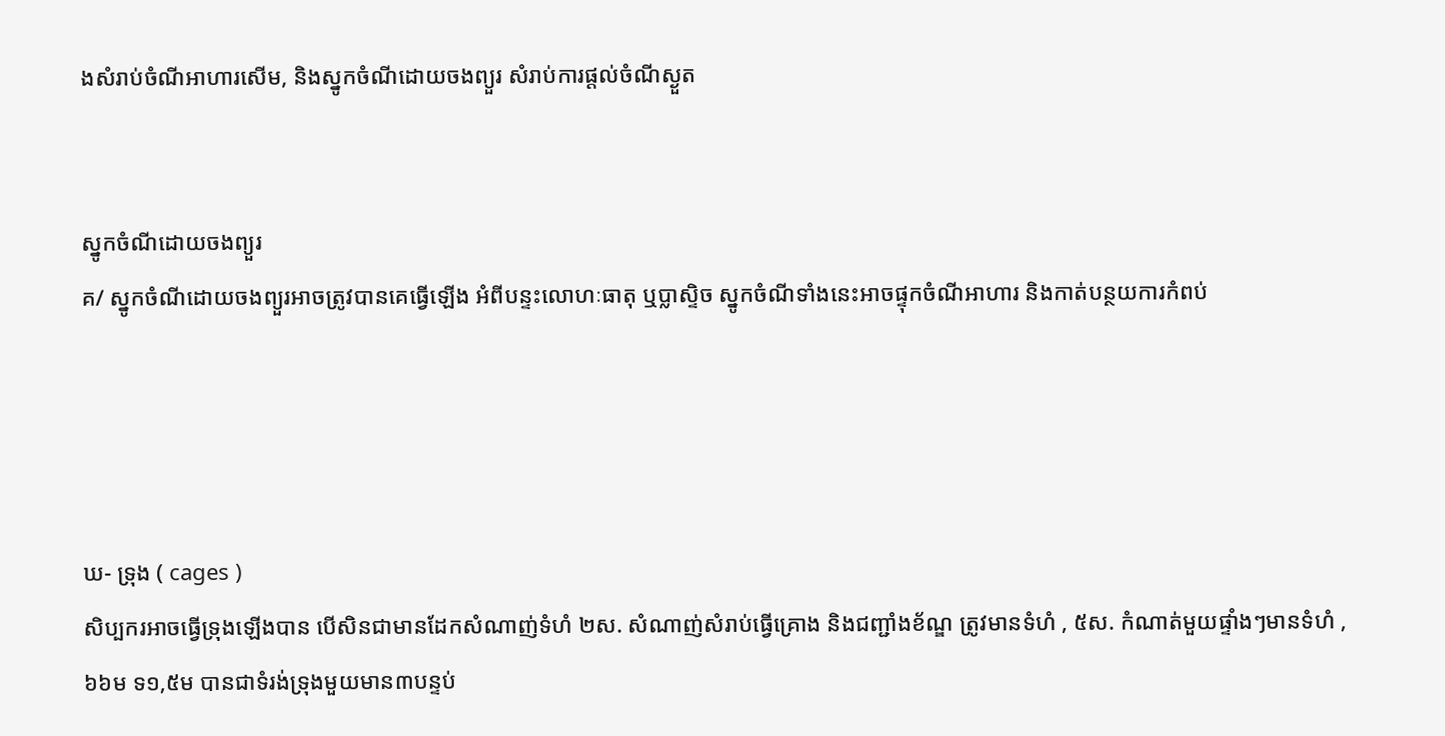ងសំរាប់ចំណីអាហារសើម, និងស្នូកចំណីដោយចងព្យួរ សំរាប់ការផ្តល់ចំណីស្ងួត


ស្នូកចំណីដោយចងព្យួរ
គ/ ស្នូកចំណីដោយចងព្យួរអាចត្រូវបានគេធ្វើឡើង អំពីបន្ទះលោហៈធាតុ ឬប្លាស្ទិច ស្នូកចំណីទាំងនេះអាចផ្ទុកចំណីអាហារ និងកាត់បន្ថយការកំពប់




ឃ- ទ្រុង ( cages )
សិប្បករអាចធ្វើទ្រុងឡើងបាន បើសិនជាមានដែកសំណាញ់ទំហំ ២ស. សំណាញ់សំរាប់ធ្វើគ្រោង និងជញ្ជាំងខ័ណ្ឌ ត្រូវមានទំហំ , ៥ស. កំណាត់មួយផ្ទាំងៗមានទំហំ ,៦៦ម ទ១,៥ម បានជាទំរង់ទ្រុងមួយមាន៣បន្ទប់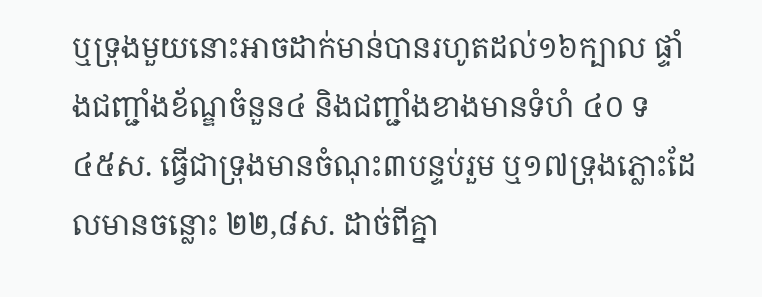ឬទ្រុងមួយនោះអាចដាក់មាន់បានរហូតដល់១៦ក្បាល ផ្ទាំងជញ្ជាំងខ័ណ្ឌចំនួន៤ និងជញ្ជាំងខាងមានទំហំ ៤០ ទ ៤៥ស. ធ្វើជាទ្រុងមានចំណុះ៣បន្ទប់រួម ឬ១៧ទ្រុងភ្លោះដែលមានចន្លោះ ២២,៨ស. ដាច់ពីគ្នា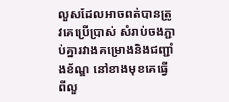លួសដែលអាចពត់បានត្រូវគេប្រើប្រាស់ សំរាប់ចងភ្ជាប់គ្នារវាងគម្រោងនិងជញ្ជាំងខ័ណ្ឌ នៅខាងមុខគេធ្វើពីលួ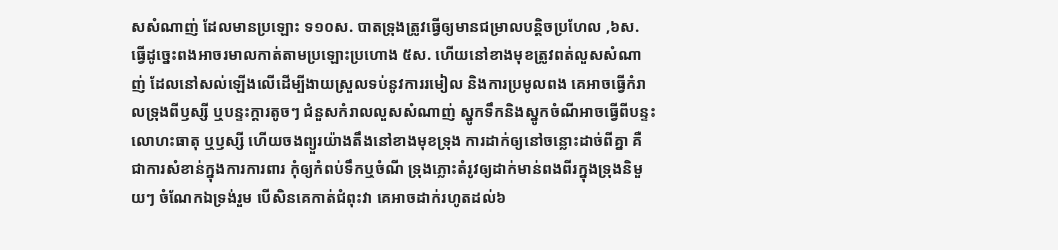សសំណាញ់ ដែលមានប្រឡោះ ទ១០ស. បាតទ្រុងត្រូវធ្វើឲ្យមានជម្រាលបន្តិចប្រហែល ,៦ស. ធ្វើដូច្នេះពងអាចរមាលកាត់តាមប្រឡោះប្រហោង ៥ស. ហើយនៅខាងមុខត្រូវពត់លួសសំណាញ់ ដែលនៅសល់ឡើងលើដើម្បីងាយស្រួលទប់នូវការរមៀល និងការប្រមូលពង គេអាចធ្វើកំរាលទ្រុងពីឫស្សី ឬបន្ទះក្តារតូចៗ ជំនួសកំរាលលួសសំណាញ់ ស្នូកទឹកនិងស្នូកចំណីអាចធ្វើពីបន្ទះលោហះធាតុ ឬឫស្សី ហើយចងព្យួរយ៉ាងតឹងនៅខាងមុខទ្រុង ការដាក់ឲ្យនៅចន្លោះដាច់ពីគ្នា គឺជាការសំខាន់ក្នុងការការពារ កុំឲ្យកំពប់ទឹកឬចំណី ទ្រុងភ្លោះតំរូវឲ្យដាក់មាន់ពងពីរក្នុងទ្រុងនិមួយៗ ចំណែកឯទ្រង់រួម បើសិនគេកាត់ជំពុះវា គេអាចដាក់រហូតដល់៦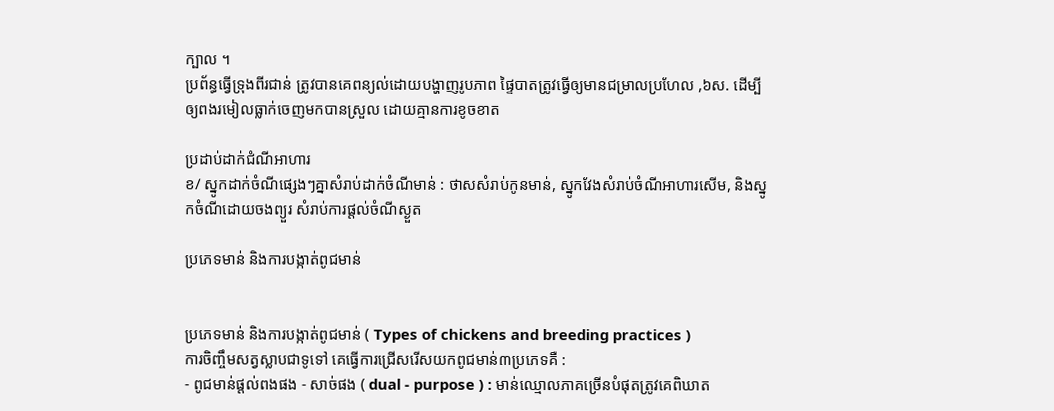ក្បាល ។
ប្រព័ន្ធធ្វើទ្រុងពីរជាន់ ត្រូវបានគេពន្យល់ដោយបង្ហាញរូបភាព ផ្ទៃបាតត្រូវធ្វើឲ្យមានជម្រាលប្រហែល ,៦ស. ដើម្បីឲ្យពងរមៀលធ្លាក់ចេញមកបានស្រួល ដោយគ្មានការខូចខាត

ប្រដាប់ដាក់ជំណីអាហារ
ខ/ ស្នូកដាក់ចំណីផ្សេងៗគ្នាសំរាប់ដាក់ចំណីមាន់ : ថាសសំរាប់កូនមាន់, ស្នូកវែងសំរាប់ចំណីអាហារសើម, និងស្នូកចំណីដោយចងព្យួរ សំរាប់ការផ្តល់ចំណីស្ងួត

ប្រភេទមាន់ និងការបង្កាត់ពូជមាន់


ប្រភេទមាន់ និងការបង្កាត់ពូជមាន់ ( Types of chickens and breeding practices )
ការចិញ្ចឹមសត្វស្លាបជាទូទៅ គេធ្វើការជ្រើសរើសយកពូជមាន់៣ប្រភេទគឺ :
- ពូជមាន់ផ្តល់ពងផង - សាច់ផង ( dual - purpose ) : មាន់ឈ្មោលភាគច្រើនបំផុតត្រូវគេពិឃាត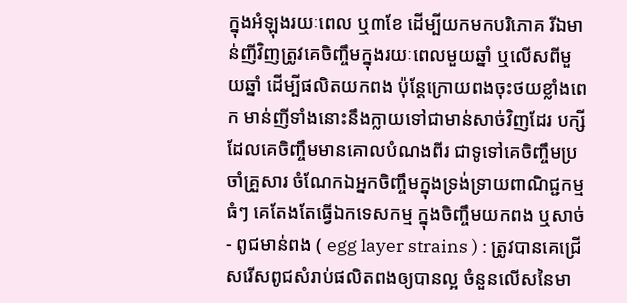ក្នុងអំឡុងរយៈពេល ឬ៣ខែ ដើម្បីយកមកបរិភោគ រីឯមាន់ញីវិញត្រូវគេចិញ្ចឹមក្នុងរយៈពេលមួយឆ្នាំ ឬលើសពីមួយឆ្នាំ ដើម្បីផលិតយកពង ប៉ុន្តែក្រោយពងចុះថយខ្លាំងពេក មាន់ញីទាំងនោះនឹងក្លាយទៅជាមាន់សាច់វិញដែរ បក្សីដែលគេចិញ្ចឹមមានគោលបំណងពីរ ជាទូទៅគេចិញ្ចឹមប្រចាំគ្រួសារ ចំណែកឯអ្នកចិញ្ចឹមក្នុងទ្រង់ទ្រាយពាណិជ្ជកម្មធំៗ គេតែងតែធ្វើឯកទេសកម្ម ក្នុងចិញ្ចឹមយកពង ឬសាច់
- ពូជមាន់ពង ( egg layer strains ) : ត្រូវបានគេជ្រើសរើសពូជសំរាប់ផលិតពងឲ្យបានល្អ ចំនួនលើសនៃមា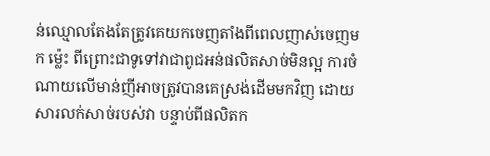ន់ឈ្មោលតែងតែត្រូវគេយកចេញតាំងពីពេលញាស់ចេញមក ម្ល៉េះ ពីព្រោះជាទូទៅវាជាពូជអន់ផលិតសាច់មិនល្អ ការចំណាយលើមាន់ញីអាចត្រូវបានគេស្រង់ដើមមកវិញ ដោយសារលក់សាច់របស់វា បន្ទាប់ពីផលិតក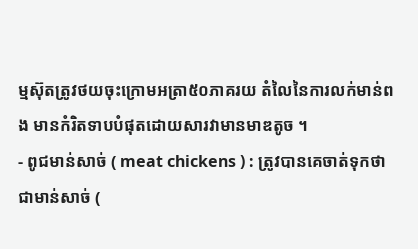ម្មស៊ុតត្រូវថយចុះក្រោមអត្រា៥០ភាគរយ តំលៃនៃការលក់មាន់ពង មានកំរិតទាបបំផុតដោយសារវាមានមាឌតូច ។
- ពូជមាន់សាច់ ( meat chickens ) : ត្រូវបានគេចាត់ទុកថា ជាមាន់សាច់ (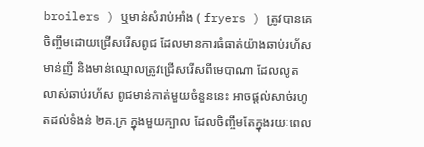broilers ) ឬមាន់សំរាប់អាំង ( fryers ) ត្រូវបានគេចិញ្ចឹមដោយជ្រើសរើសពូជ ដែលមានការធំធាត់យ៉ាងឆាប់រហ័ស មាន់ញី និងមាន់ឈ្មោលត្រូវជ្រើសរើសពីមេបាណា ដែលលូតលាស់ឆាប់រហ័ស ពូជមាន់កាត់មួយចំនួននេះ អាចផ្តល់សាច់រហូតដល់ទំងន់ ២គ.ក្រ ក្នុងមួយក្បាល ដែលចិញ្ចឹមតែក្នុងរយៈពេល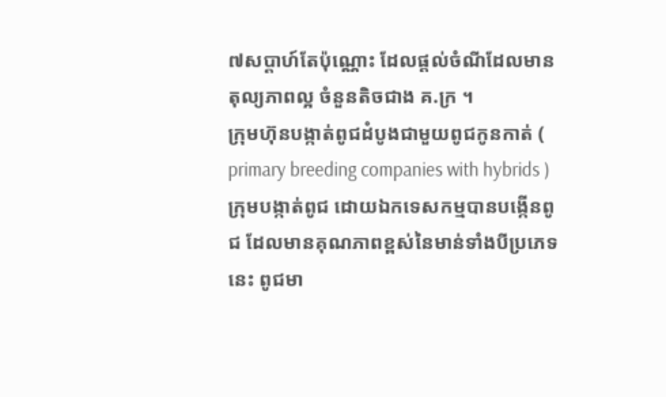៧សប្តាហ៍តែប៉ុណ្ណោះ ដែលផ្តល់ចំណីដែលមានតុល្យភាពល្អ ចំនួនតិចជាង គ.ក្រ ។
ក្រុមហ៊ុនបង្កាត់ពូជដំបូងជាមួយពូជកូនកាត់ ( primary breeding companies with hybrids )
ក្រុមបង្កាត់ពូជ ដោយឯកទេសកម្មបានបង្កើនពូជ ដែលមានគុណភាពខ្ពស់នៃមាន់ទាំងបីប្រភេទនេះ ពូជមា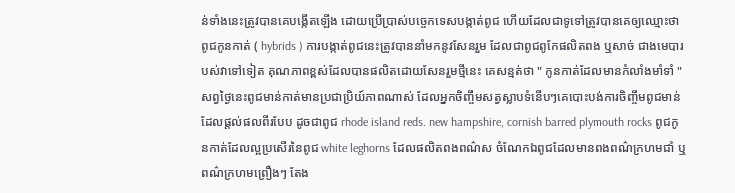ន់ទាំងនេះត្រូវបានគេបង្កើតឡើង ដោយប្រើប្រាស់បច្ចេកទេសបង្កាត់ពូជ ហើយដែលជាទូទៅត្រូវបានគេឲ្យឈ្មោះថា ពូជកូនកាត់ ( hybrids ) ការបង្កាត់ពូជនេះត្រូវបាននាំមកនូវសែនរួម ដែលជាពូជពូកែផលិតពង ឬសាច់ ជាងមេបារបស់វាទៅទៀត គុណភាពខ្ពស់ដែលបានផលិតដោយសែនរួមថ្មីនេះ គេសន្មត់ថា " កូនកាត់ដែលមានកំលាំងមាំទាំ " សព្វថ្ងៃនេះពូជមាន់កាត់មានប្រជាប្រិយ៍ភាពណាស់ ដែលអ្នកចិញ្ចឹមសត្វស្លាបទំនើបៗគេបោះបង់ការចិញ្ចឹមពូជមាន់ ដែលផ្តល់ផលពីរបែប ដូចជាពូជ rhode island reds. new hampshire, cornish barred plymouth rocks ពូជកូនកាត់ដែលល្អប្រសើរនៃពូជ white leghorns ដែលផលិតពងពណ៌ស ចំណែកឯពូជដែលមានពងពណ៌ក្រហមជាំ ឬពណ៌ក្រហមព្រឿងៗ តែង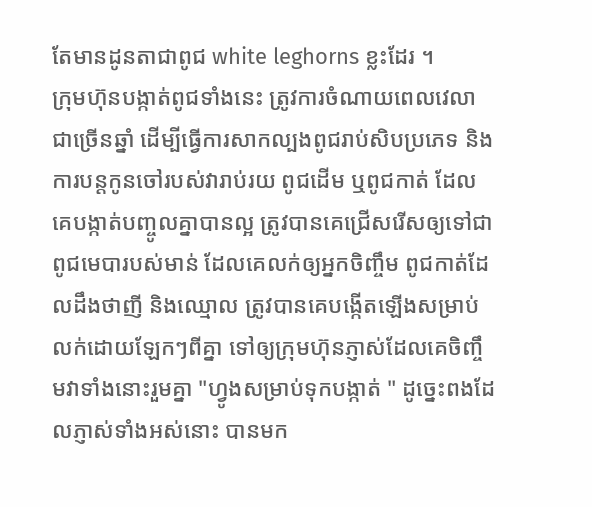តែមានដូនតាជាពូជ white leghorns ខ្លះដែរ ។
ក្រុមហ៊ុនបង្កាត់ពូជទាំងនេះ ត្រូវការចំណាយពេលវេលាជាច្រើនឆ្នាំ ដើម្បីធ្វើការសាកល្បងពូជរាប់សិបប្រភេទ និងការបន្តកូនចៅរបស់វារាប់រយ ពូជដើម ឬពូជកាត់ ដែលគេបង្កាត់បញ្ចូលគ្នាបានល្អ ត្រូវបានគេជ្រើសរើសឲ្យទៅជា ពូជមេបារបស់មាន់ ដែលគេលក់ឲ្យអ្នកចិញ្ចឹម ពូជកាត់ដែលដឹងថាញី និងឈ្មោល ត្រូវបានគេបង្កើតឡើងសម្រាប់លក់ដោយឡែកៗពីគ្នា ទៅឲ្យក្រុមហ៊ុនភ្ញាស់ដែលគេចិញ្ចឹមវាទាំងនោះរួមគ្នា "ហ្វូងសម្រាប់ទុកបង្កាត់ " ដូច្នេះពងដែលភ្ញាស់ទាំងអស់នោះ បានមក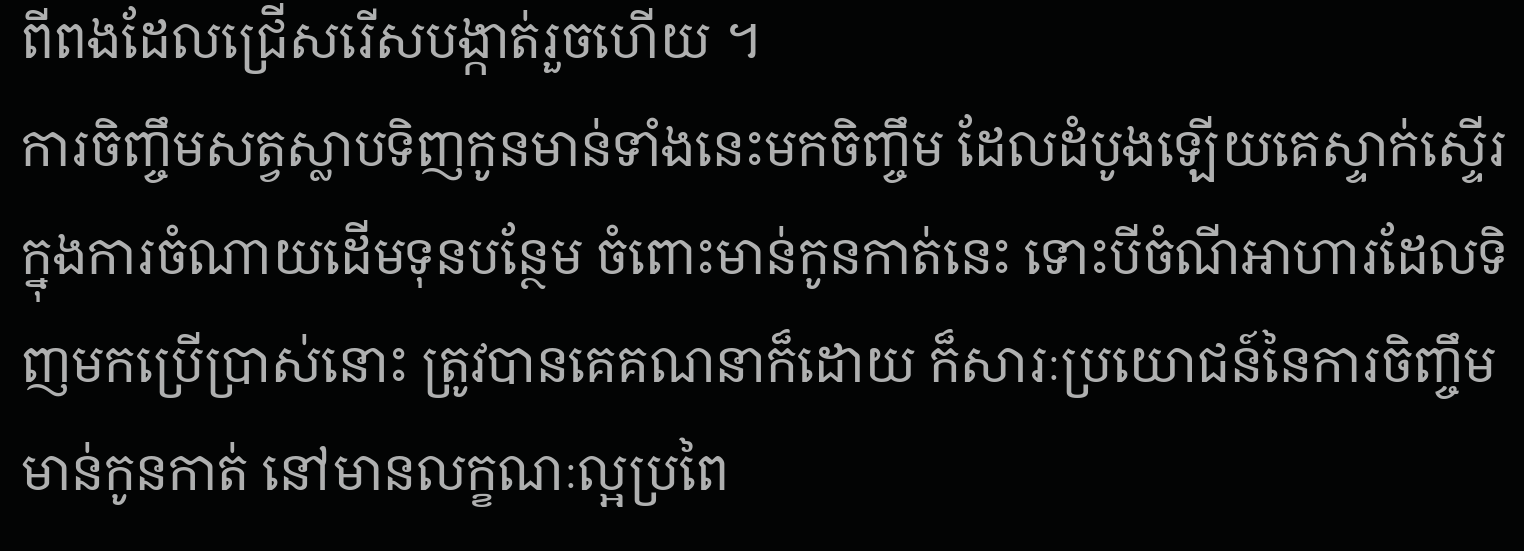ពីពងដែលជ្រើសរើសបង្កាត់រួចហើយ ។
ការចិញ្ចឹមសត្វស្លាបទិញកូនមាន់ទាំងនេះមកចិញ្ចឹម ដែលដំបូងឡើយគេស្ទាក់ស្ទើរក្នុងការចំណាយដើមទុនបន្ថែម ចំពោះមាន់កូនកាត់នេះ ទោះបីចំណីអាហារដែលទិញមកប្រើប្រាស់នោះ ត្រូវបានគេគណនាក៏ដោយ ក៏សារៈប្រយោជន៍នៃការចិញ្ចឹមមាន់កូនកាត់ នៅមានលក្ខណៈល្អប្រពៃ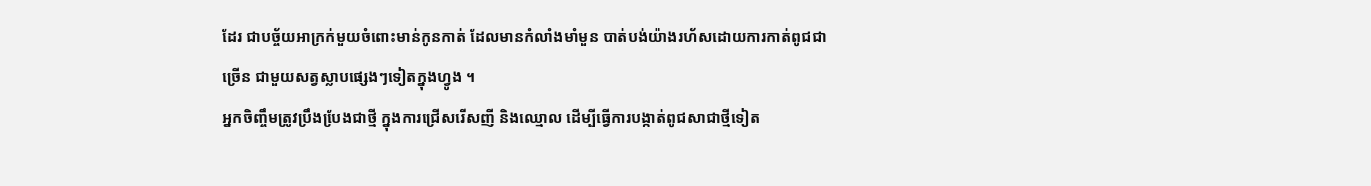ដែរ ជាបច្ច័យអាក្រក់មួយចំពោះមាន់កូនកាត់ ដែលមានកំលាំងមាំមួន បាត់បង់យ៉ាងរហ័សដោយការកាត់ពូជជាច្រើន ជាមួយសត្វស្លាបផ្សេងៗទៀតក្នុងហ្វូង ។
អ្នកចិញ្ចឹមត្រូវប្រឹងបែ្រងជាថ្មី ក្នុងការជ្រើសរើសញី និងឈ្មោល ដើម្បីធ្វើការបង្កាត់ពូជសាជាថ្មីទៀត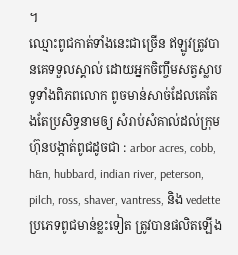។
ឈ្មោះពូជកាត់ទាំងនេះជាច្រើន ឥឡូវត្រូវបានគេទទួលស្គាល់ ដោយអ្នកចិញ្ចឹមសត្វស្លាបទូទាំងពិភពលោក ពូចមាន់សាច់ដែលគេតែងតែប្រសិទ្ធនាមឲ្យ សំរាប់សំគាល់ដល់ក្រុមហ៊ុនបង្កាត់ពូជដូចជា : arbor acres, cobb, h&n, hubbard, indian river, peterson, pilch, ross, shaver, vantress, និង vedette ប្រភេទពូជមាន់ខ្លះទៀត ត្រូវបានផលិតឡើង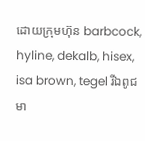ដោយក្រុមហ៊ុន barbcock, hyline, dekalb, hisex, isa brown, tegel រីឯពូជមា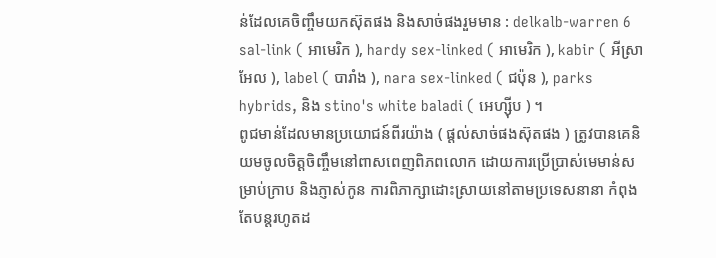ន់ដែលគេចិញ្ចឹមយកស៊ុតផង និងសាច់ផងរួមមាន : delkalb-warren 6 sal-link ( អាមេរិក ), hardy sex-linked ( អាមេរិក ), kabir ( អីស្រាអែល ), label ( បារាំង ), nara sex-linked ( ជប៉ុន ), parks hybrids, និង stino's white baladi ( អេហ្ស៊ីប ) ។
ពូជមាន់ដែលមានប្រយោជន៍ពីរយ៉ាង ( ផ្តល់សាច់ផងស៊ុតផង ) ត្រូវបានគេនិយមចូលចិត្តចិញ្ចឹមនៅពាសពេញពិភពលោក ដោយការប្រើប្រាស់មេមាន់សម្រាប់ក្រាប និងភ្ញាស់កូន ការពិភាក្សាដោះស្រាយនៅតាមប្រទេសនានា កំពុងតែបន្តរហូតដ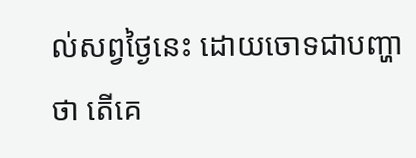ល់សព្វថ្ងៃនេះ ដោយចោទជាបញ្ហាថា តើគេ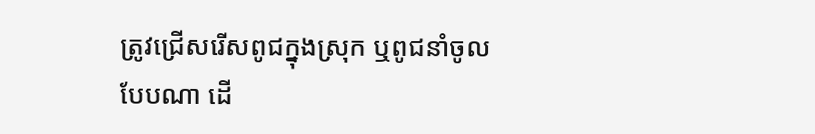ត្រូវជ្រើសរើសពូជក្នុងស្រុក ឬពូជនាំចូលបែបណា ដើ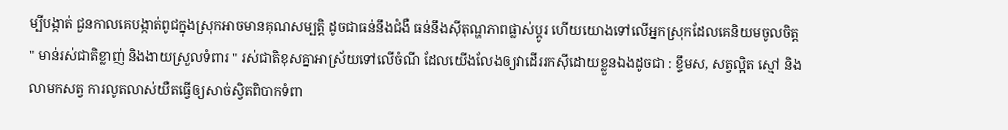ម្បីបង្កាត់ ជួនកាលគេបង្កាត់ពូជក្នុងស្រុកអាចមានគុណសម្បត្តិ ដូចជាធន់នឹងជំងឺ ធន់នឹងស៊ីតុណ្ហភាពផ្លាស់ប្តូរ ហើយយោងទៅលើអ្នកស្រុកដែលគេនិយមចូលចិត្ត " មាន់រស់ជាតិខ្លាញ់ និងងាយស្រួលទំពារ " រស់ជាតិខុសគ្នាអាស្រ័យទៅលើចំណី ដែលយើងលែងឲ្យវាដើររកស៊ីដោយខ្លួនឯងដូចជា : ខ្ទឹមស, សត្វល្អិត ស្មៅ និងលាមកសត្វ ការលូតលាស់យឺតធ្វើឲ្យសាច់ស្វិតពិបាកទំពា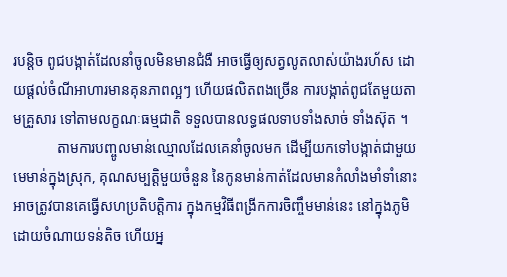របន្តិច ពូជបង្កាត់ដែលនាំចូលមិនមានជំងឺ អាចធ្វើឲ្យសត្វលូតលាស់យ៉ាងរហ័ស ដោយផ្តល់ចំណីអាហារមានគុនភាពល្អៗ ហើយផលិតពងច្រើន ការបង្កាត់ពូជតែមួយតាមគ្រួសារ ទៅតាមលក្ខណៈធម្មជាតិ ទទួលបានលទ្ធផលទាបទាំងសាច់ ទាំងស៊ុត ។
            តាមការបញ្ចូលមាន់ឈ្មោលដែលគេនាំចូលមក ដើម្បីយកទៅបង្កាត់ជាមួយមេមាន់ក្នុងស្រុក, គុណសម្បត្តិមួយចំនួន នៃកូនមាន់កាត់ដែលមានកំលាំងមាំទាំនោះ អាចត្រូវបានគេធ្វើសហប្រតិបត្តិការ ក្នុងកម្មវិធីពង្រីកការចិញ្ចឹមមាន់នេះ នៅក្នុងភូមិដោយចំណាយទន់តិច ហើយអ្ន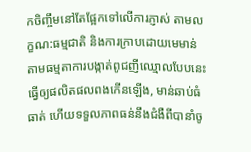កចិញ្ចឹមនៅតែផ្អែកទៅលើការភ្ញាស់ តាមលក្ខណ:ធម្មជាតិ និងការក្រាបដោយមេមាន់ តាមធម្មតាការបង្កាត់ពូជញីឈ្មោលបែបនេះ ធ្វើឲ្យផលិតផលពងកើនឡើង, មាន់ឆាប់ធំធាត់ ហើយទទួលភាពធន់នឹងជំងឺពីបានាំចូ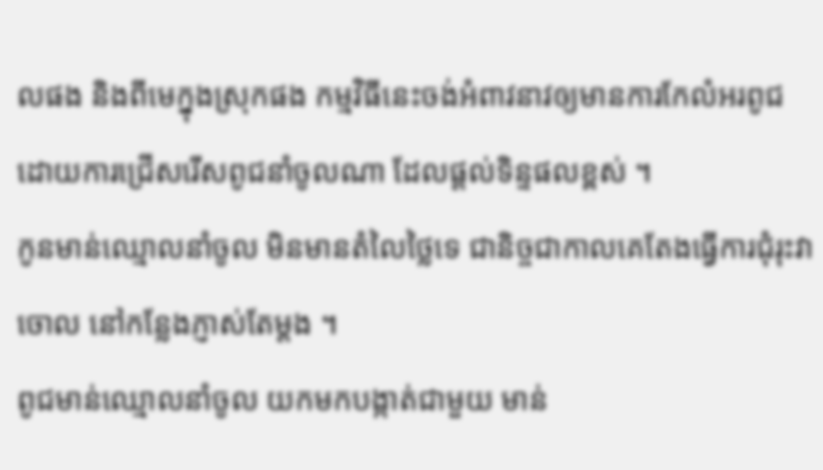លផង និងពីមេក្នុងស្រុកផង កម្មវិធីនេះចង់អំពាវនាវឲ្យមានការកែលំអរពូជ ដោយការជ្រើសរើសពូជនាំចូលណា ដែលផ្តល់ទិន្ទផលខ្ពស់ ។
កូនមាន់ឈ្មោលនាំចូល មិនមានតំលៃថ្លៃទេ ជានិច្ចជាកាលគេតែងធ្វើការជុំរុះវាចោល នៅកន្លែងភ្ញាស់តែម្តង ។
ពូជមាន់ឈ្មោលនាំចូល យកមកបង្កាត់ជាមួយ មាន់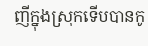ញីក្នុងស្រុកទើបបានកូ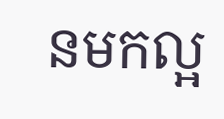នមកល្អ